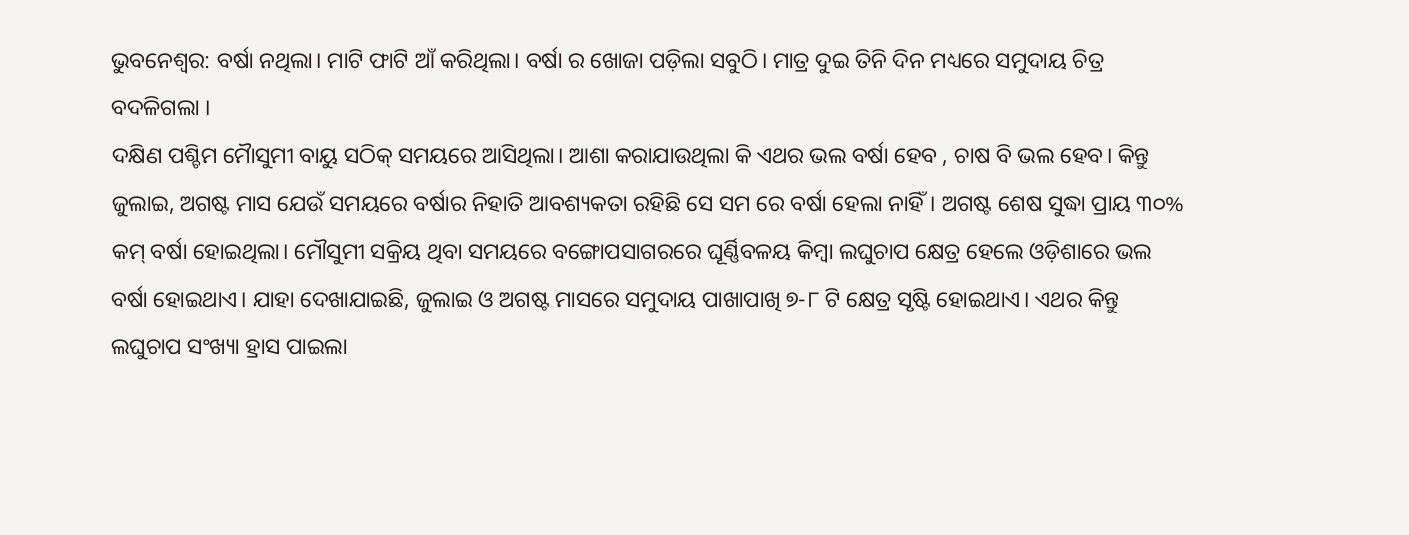ଭୁବନେଶ୍ବର: ବର୍ଷା ନଥିଲା। ମାଟି ଫାଟି ଆଁ କରିଥିଲା। ବର୍ଷା ର ଖୋଜା ପଡ଼ିଲା ସବୁଠି। ମାତ୍ର ଦୁଇ ତିନି ଦିନ ମଧ୍ୟରେ ସମୁଦାୟ ଚିତ୍ର ବଦଳିଗଲା ।
ଦକ୍ଷିଣ ପଶ୍ଚିମ ମୋୖସୁମୀ ବାୟୁ ସଠିକ୍ ସମୟରେ ଆସିଥିଲା। ଆଶା କରାଯାଉଥିଲା କି ଏଥର ଭଲ ବର୍ଷା ହେବ , ଚାଷ ବି ଭଲ ହେବ। କିନ୍ତୁ ଜୁଲାଇ, ଅଗଷ୍ଟ ମାସ ଯେଉଁ ସମୟରେ ବର୍ଷାର ନିହାତି ଆବଶ୍ୟକତା ରହିଛି ସେ ସମ ରେ ବର୍ଷା ହେଲା ନାହିଁ। ଅଗଷ୍ଟ ଶେଷ ସୁଦ୍ଧା ପ୍ରାୟ ୩୦% କମ୍ ବର୍ଷା ହୋଇଥିଲା। ମୌସୁମୀ ସକ୍ରିୟ ଥିବା ସମୟରେ ବଙ୍ଗୋପସାଗରରେ ଘୂର୍ଣ୍ଣିବଳୟ କିମ୍ବା ଲଘୁଚାପ କ୍ଷେତ୍ର ହେଲେ ଓଡ଼ିଶାରେ ଭଲ ବର୍ଷା ହୋଇଥାଏ। ଯାହା ଦେଖାଯାଇଛି, ଜୁଲାଇ ଓ ଅଗଷ୍ଟ ମାସରେ ସମୁଦାୟ ପାଖାପାଖି ୭-୮ ଟି କ୍ଷେତ୍ର ସୃଷ୍ଟି ହୋଇଥାଏ। ଏଥର କିନ୍ତୁ ଲଘୁଚାପ ସଂଖ୍ୟା ହ୍ରାସ ପାଇଲା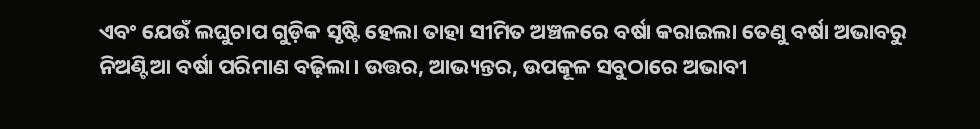ଏବଂ ଯେଉଁ ଲଘୁଚାପ ଗୁଡ଼ିକ ସୃଷ୍ଟି ହେଲା ତାହା ସୀମିତ ଅଞ୍ଚଳରେ ବର୍ଷା କରାଇଲା ତେଣୁ ବର୍ଷା ଅଭାବରୁ ନିଅଣ୍ଟିଆ ବର୍ଷା ପରିମାଣ ବଢ଼ିଲା। ଉତ୍ତର, ଆଭ୍ୟନ୍ତର, ଉପକୂଳ ସବୁଠାରେ ଅଭାବୀ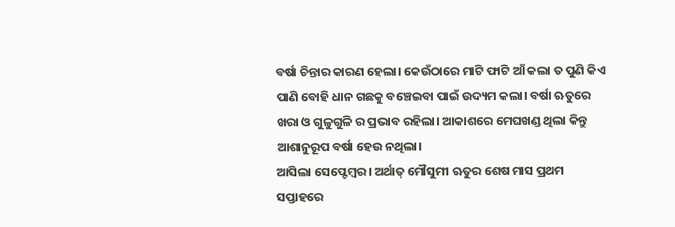ବର୍ଷା ଚିନ୍ତାର କାରଣ ହେଲା। କେଉଁଠାରେ ମାଟି ଫାଟି ଆଁ କଲା ତ ପୁଣି କିଏ ପାଣି ବୋହି ଧାନ ଗଛକୁ ବଞ୍ଚେଇବା ପାଇଁ ଉଦ୍ୟମ କଲା। ବର୍ଷା ଋତୁରେ ଖରା ଓ ଗୁଳୁଗୁଳି ର ପ୍ରଭାବ ରହିଲା। ଆକାଶରେ ମେଘଖଣ୍ଡ ଥିଲା କିନ୍ତୁ ଆଶାନୁରୂପ ବର୍ଷା ହେଉ ନଥିଲା।
ଆସିଲା ସେପ୍ଟେମ୍ବର। ଅର୍ଥାତ୍ ମୌସୁମୀ ଋତୁର ଶେଷ ମାସ ପ୍ରଥମ ସପ୍ତାହରେ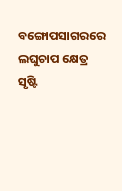ବଙ୍ଗୋପସାଗରରେ ଲଘୁଚାପ କ୍ଷେତ୍ର ସୃଷ୍ଟି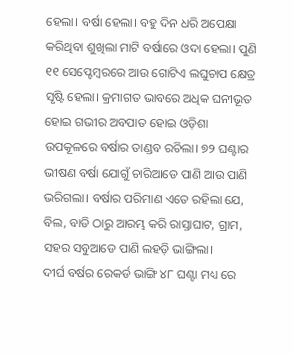ହେଲା। ବର୍ଷା ହେଲା। ବହୁ ଦିନ ଧରି ଅପେକ୍ଷା କରିଥିବା ଶୁଖିଲା ମାଟି ବର୍ଷାରେ ଓଦା ହେଲା। ପୁଣି ୧୧ ସେପ୍ଟେମ୍ବରରେ ଆଉ ଗୋଟିଏ ଲଘୁଚାପ କ୍ଷେତ୍ର ସୃଷ୍ଟି ହେଲା। କ୍ରମାଗତ ଭାବରେ ଅଧିକ ଘନୀଭୂତ ହୋଇ ଗଭୀର ଅବପାତ ହୋଇ ଓଡ଼ିଶା ଉପକୂଳରେ ବର୍ଷାର ତାଣ୍ଡବ ରଚିଲା। ୭୨ ଘଣ୍ଟାର ଭୀଷଣ ବର୍ଷା ଯୋଗୁଁ ଚାରିଆଡେ ପାଣି ଆଉ ପାଣି ଭରିଗଲା। ବର୍ଷାର ପରିମାଣ ଏତେ ରହିଲା ଯେ, ବିଲ, ବାଡି ଠାରୁ ଆରମ୍ଭ କରି ରାସ୍ତାଘାଟ, ଗ୍ରାମ, ସହର ସବୁଆଡେ ପାଣି ଲହଡ଼ି ଭାଙ୍ଗିଲା।
ଦୀର୍ଘ ବର୍ଷର ରେକର୍ଡ ଭାଙ୍ଗି ୪୮ ଘଣ୍ଟା ମଧ୍ୟ ରେ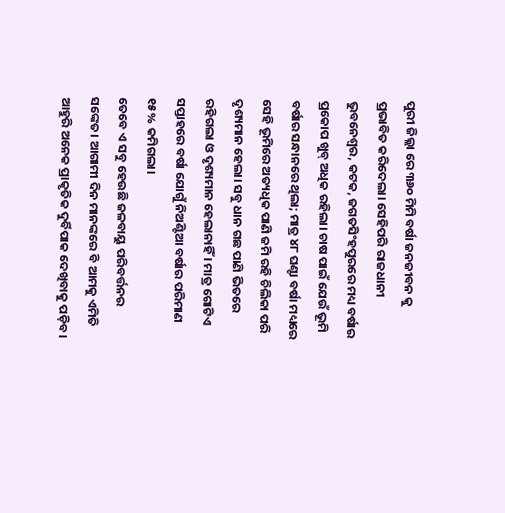ପୁରୀ ଜିଲ୍ଲା ରେ ୩୬୦ ମିମି ବର୍ଷା ଜନଜୀବନ କୁ ପ୍ରଭାବିତ କରିଦେଲା। ସେହିପରି ରାଜଧାନୀ ଭୁବନେଶ୍ୱର, କଟକ, ଜଗତସିଂହପୁରରେ ମଧ୍ୟ ବର୍ଷାର ପ୍ରକୋପ ଖୁବ୍ ଅଧିକ ରହିଲା। ଚାଷ ପାଇଁ ଯେଉଁ ଭୂମି ବର୍ଷାର ସନ୍ଧାନରେ ଥିଲା; ମାତ୍ର ୪୮ ଘଣ୍ଟା ବର୍ଷା ମଧ୍ୟରେ ସେହି ଭୂମିରେ ଅତ୍ୟଧିକ ପାଣି ଜମି ରହି ଚିଲିକା ପରି ଦୃଶ୍ୟମାନ ହେଲା। ସବୁ ଧାନ ଗଛ ପାଣି ଭିତରେ ରହିଗଲା ଓ ଦୃଶ୍ୟମାନ ହେଲାନାହିଁ । ମାତ୍ର ଗୋଟିଏ ସପ୍ତାହରେ ବର୍ଷା ଯୋଗୁଁ ନିଅଣ୍ଟିଆ ବର୍ଷାର ପରିମାଣ ୧୫% କମିଗଲା।
ତେବେ ଏ ସବୁ ହେଉଛି ଜଳବାୟୁ ପରିବର୍ତ୍ତନର ସଙ୍କେତ। ଆଗାମୀ ଦିନ ମାନଙ୍କରେ ବି ଆମକୁ ଏମିତି ଆହୁରି ଅନେକ ପ୍ରାକୃତିକ ଦୁର୍ବିପାକ ଦେଖିବାକୁ ପଡ଼ିବ।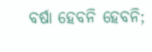ବର୍ଷା ହେବନି ହେବନି;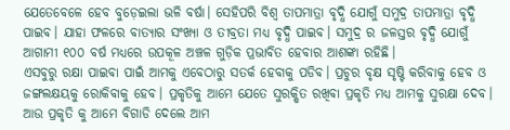ଯେତେବେଳେ ହେବ ବୁଡ଼େଇଲା ଭଳି ବର୍ଷା। ସେହିପରି ବିଶ୍ଵ ତାପମାତ୍ରା ବୃଦ୍ଧି ଯୋଗୁଁ ସମୁଦ୍ର ତାପମାତ୍ରା ବୃଦ୍ଧି ପାଇବ। ଯାହା ଫଳରେ ବାତ୍ୟାର ସଂଖ୍ୟା ଓ ତୀବ୍ରତା ମଧ୍ୟ ବୃଦ୍ଧି ପାଇବ। ସମୁଦ୍ର ର ଜଳସ୍ତର ବୃଦ୍ଧି ଯୋଗୁଁ ଆଗାମୀ ୧୦୦ ବର୍ଷ ମଧ୍ୟରେ ଉପକୂଳ ଅଞ୍ଚଳ ଗୁଡ଼ିକ ପ୍ରଭାବିତ ହେବାର ଆଶଙ୍କା ରହିଛି।
ଏସବୁରୁ ରକ୍ଷା ପାଇବା ପାଇଁ ଆମକୁ ଏବେଠାରୁ ସତର୍କ ହେବାକୁ ପଡିବ। ପ୍ରଚୁର ବୃକ୍ଷ ସୃଷ୍ଟି କରିବାକୁ ହେବ ଓ ଜଙ୍ଗଲକ୍ଷୟକୁ ରୋକିବାକୁ ହେବ। ପ୍ରକୃତିକୁ ଆମେ ଯେତେ ସୁରକ୍ଷିତ ରଖିବା ପ୍ରକୃତି ମଧ୍ୟ ଆମକୁ ସୁରକ୍ଷା ଦେବ। ଆଉ ପ୍ରକୃତି କୁ ଆମେ ବିଗାଡି ଦେଲେ ଆମ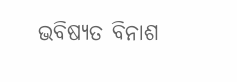ଭବିଷ୍ୟତ ବିନାଶ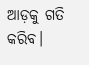ଆଡ଼କୁ ଗତି କରିବ।